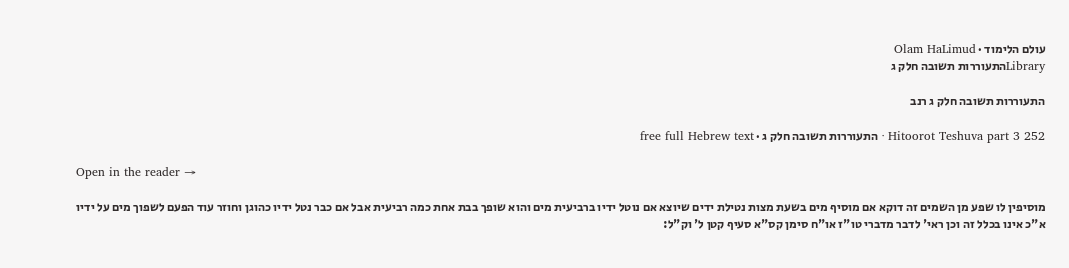עולם הלימוד · Olam HaLimud
Libraryהתעוררות תשובה חלק ג

התעוררות תשובה חלק ג רנב

Hitoorot Teshuva part 3 252 · התעוררות תשובה חלק ג · free full Hebrew text

Open in the reader →

מוסיפין לו שפע מן השמים זה דוקא אם מוסיף מים בשעת מצות נטילת ידים שיוצא אם נוטל ידיו ברביעית מים והוא שופך בבת אחת כמה רביעית אבל אם כבר נטל ידיו כהוגן וחוזר עוד הפעם לשפוך מים על ידיו א"כ אינו בכלל זה וכן ראי' לדבר מדברי טו"ז או"ח סימן קס"א סעיף קטן ל' וק"ל: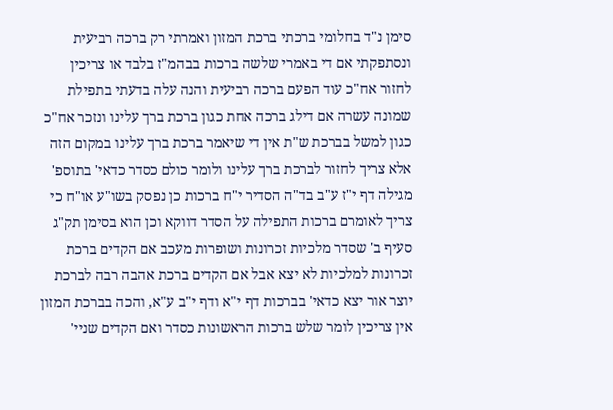סימן נ"ד בחלומי ברכתי ברכת המזון ואמרתי רק ברכה רביעית ונסתפקתי אם די באמרי שלשה ברכות בבהמ"ז בלבד או צריכין לחזור אח"כ עוד הפעם ברכה רביעית והנה עלה בדעתי בתפילת שמונה עשרה אם דילג ברכה אחת כגון ברכת ברך עלינו ונזכר אח"כ כגון למשל בברכת ש"ת אין די שיאמר ברכת ברך עלינו במקום הזה אלא צריך לחזור לברכת ברך עלינו ולומר כולם כסדר כדאי' בתוספ' מגילה דף י"ז ע"ב בד"ה הסדיר י"ח ברכות כן נפסק בשו"ע או"ח כי צריך לאומרם ברכות התפילה על הסדר דווקא וכן הוא בסימן תק"ג סעיף ב' שסדר מלכיות זכרונות ושופרות מעכב אם הקדים ברכת זכרונות למלכיות לא יצא אבל אם הקדים ברכת אהבה רבה לברכת יוצר אור יצא כדאי' בברכות דף י"א ודף י"ב ע"א, והכה בברכת המזון אין צריכין לומר שלש ברכות הראשונות כסדר ואם הקדים שניי'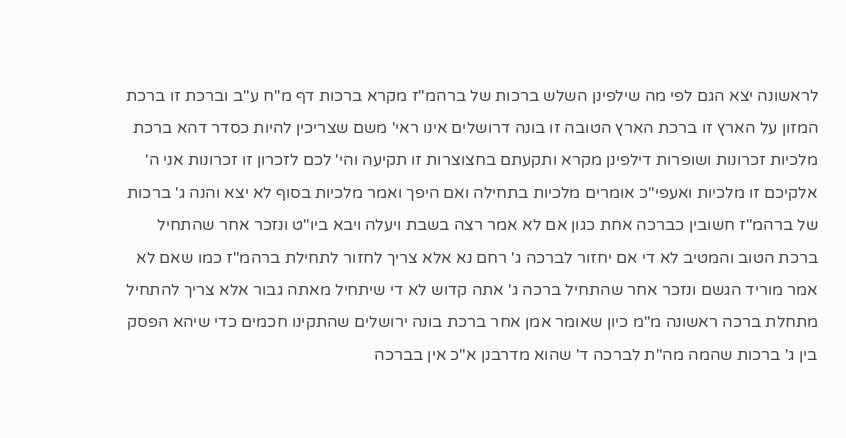לראשונה יצא הגם לפי מה שילפינן השלש ברכות של ברהמ"ז מקרא ברכות דף מ"ח ע"ב וברכת זו ברכת המזון על הארץ זו ברכת הארץ הטובה זו בונה דרושלים אינו ראי' משם שצריכין להיות כסדר דהא ברכת מלכיות זכרונות ושופרות דילפינן מקרא ותקעתם בחצוצרות זו תקיעה והי' לכם לזכרון זו זכרונות אני ה' אלקיכם זו מלכיות ואעפי"כ אומרים מלכיות בתחילה ואם היפך ואמר מלכיות בסוף לא יצא והנה ג' ברכות של ברהמ"ז חשובין כברכה אחת כגון אם לא אמר רצה בשבת ויעלה ויבא ביו"ט ונזכר אחר שהתחיל ברכת הטוב והמטיב לא די אם יחזור לברכה ג' רחם נא אלא צריך לחזור לתחילת ברהמ"ז כמו שאם לא אמר מוריד הגשם ונזכר אחר שהתחיל ברכה ג' אתה קדוש לא די שיתחיל מאתה גבור אלא צריך להתחיל מתחלת ברכה ראשונה מ"מ כיון שאומר אמן אחר ברכת בונה ירושלים שהתקינו חכמים כדי שיהא הפסק בין ג' ברכות שהמה מה"ת לברכה ד' שהוא מדרבנן א"כ אין בברכה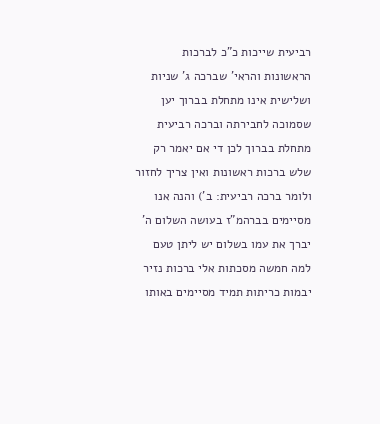רביעית שייכות כ"כ לברכות הראשונות והראי' שברכה ג' שניות ושלישית אינו מתחלת בברוך יען שסמוכה לחבירתה וברכה רביעית מתחלת בברוך לכן די אם יאמר רק שלש ברכות ראשונות ואין צריך לחזור ולומר ברכה רביעית: ב') והנה אנו מסיימים בברהמ"ז בעושה השלום ה' יברך את עמו בשלום יש ליתן טעם למה חמשה מסכתות אלי ברכות נזיר יבמות כריתות תמיד מסיימים באותו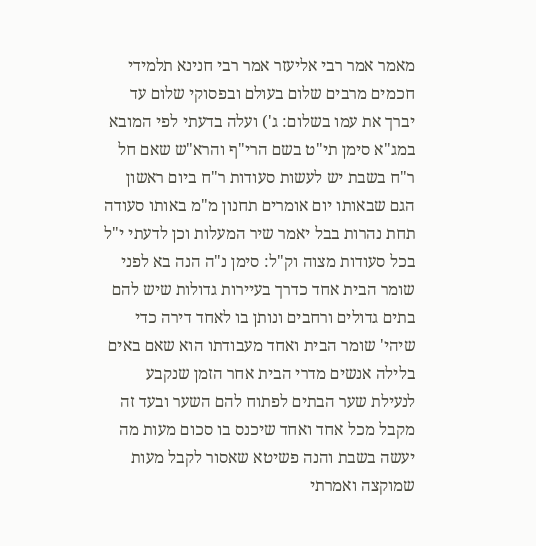מאמר אמר רבי אליעזר אמר רבי חנינא תלמידי חכמים מרבים שלום בעולם ובפסוקי שלום עד יברך את עמו בשלום: ג') ועלה בדעתי לפי המובא במג"א סימן תי"ט בשם הרי"ף והרא"ש שאם חל ר"ח בשבת יש לעשות סעודות ר"ח ביום ראשון הגם שבאותו יום אומרים תחנון מ"מ באותו סעודה תחת נהרות בבל יאמר שיר המעלות וכן לדעתי י"ל בכל סעודות מצוה וק"ל: סימן נ"ה הנה בא לפני שומר הבית אחד כדרך בעיירות גדולות שיש להם בתים גדולים ורחבים ונותן בו לאחד דירה כדי שיהי' שומר הבית ואחד מעבודתו הוא שאם באים בלילה אנשים מדרי הבית אחר הזמן שנקבע לנעילת שער הבתים לפתוח להם השער ובעד זה מקבל מכל אחד ואחד שיכנס בו סכום מעות מה יעשה בשבת והנה פשיטא שאסור לקבל מעות שמוקצה ואמרתי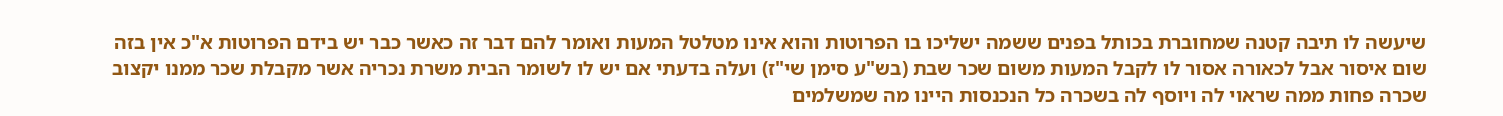שיעשה לו תיבה קטנה שמחוברת בכותל בפנים ששמה ישליכו בו הפרוטות והוא אינו מטלטל המעות ואומר להם דבר זה כאשר כבר יש בידם הפרוטות א"כ אין בזה שום איסור אבל לכאורה אסור לו לקבל המעות משום שכר שבת (בש"ע סימן שי"ז) ועלה בדעתי אם יש לו לשומר הבית משרת נכריה אשר מקבלת שכר ממנו יקצוב שכרה פחות ממה שראוי לה ויוסף לה בשכרה כל הנכנסות היינו מה שמשלמים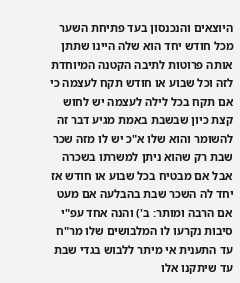היוצאים והנכנסון בעד פתיחת השער מכל חודש יחד הוא שלה היינו שתתן אותה פרוטות לתיבה הקטנה המיוחדת לזה וכל שבוע או חודש תקח לעצמה כי אם תקח בכל לילה לעצמה יש לחוש קצת כיון שבשבת באמת מגיע דבר זה להשומר והוא שלו א"כ יש לו מזה שכר שבת רק שהוא ניתן למשרתו בשכרה אבל אם מבטיח בכל שבוע או חודש אז יחד לה השכר שבת בהבלעה אם מעט אם הרבה ומותר: ב') והנה אחד עפ"י סיבות נקרעו לו המלבושים שלו מר"ח עד התענית אי מיתר ללבוש בגדי שבת עד שיתקנו אלו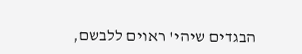הבגדים שיהי' ראוים ללבשם,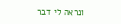ונראה לי דבר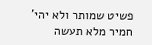פשיט שמותר ולא יהי' חמיר מלא תעשה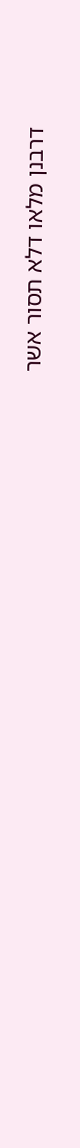דרבנן מלאו דלא תסור אשר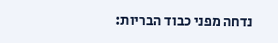נדחה מפני כבוד הבריות: